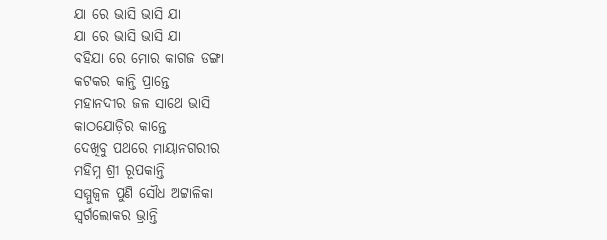ଯା ରେ ଭାସି ଭାସି ଯା
ଯା ରେ ଭାସି ଭାସି ଯା
ବହିଯା ରେ ମୋର କାଗଜ ଡଙ୍ଗା
କଟକର କାନ୍ତି ପ୍ରାନ୍ତେ
ମହାନଦୀର ଜଳ ସାଥେ ଭାସି
କାଠଯୋଡ଼ିର କାନ୍ତେ
ଦେଖିବୁ ପଥରେ ମାୟାନଗରୀର
ମହିମ୍ନ ଶ୍ରୀ ରୂପକାନ୍ତି
ସମ୍ମୁଜ୍ବଳ ପୁଣି ସୌଧ ଅଟ୍ଟାଳିକା
ସ୍ୱର୍ଗଲୋକର ଭ୍ରାନ୍ତି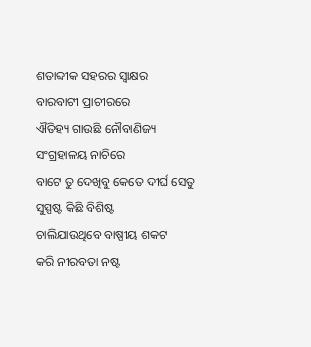ଶତାବ୍ଦୀକ ସହରର ସ୍ବାକ୍ଷର
ବାରବାଟୀ ପ୍ରାଚୀରରେ
ଐତିହ୍ୟ ଗାଉଛି ନୌବାଣିଜ୍ୟ
ସଂଗ୍ରହାଳୟ ନାଚିରେ
ବାଟେ ତୁ ଦେଖିବୁ କେତେ ଦୀର୍ଘ ସେତୁ
ସୁସ୍ପଷ୍ଟ କିଛି ବିଶିଷ୍ଟ
ଚାଲିଯାଉଥିବେ ବାଷ୍ପୀୟ ଶକଟ
କରି ନୀରବତା ନଷ୍ଟ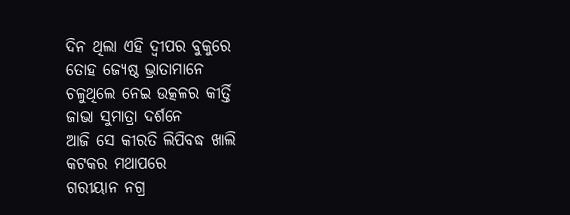ଦିନ ଥିଲା ଏହି ଦ୍ବୀପର ବୁକୁରେ
ତୋହ ଜ୍ୟେଷ୍ଠ ଭ୍ରାତାମାନେ
ଚଳୁଥିଲେ ନେଇ ଉତ୍କଳର କୀର୍ତ୍ତି
ଜାଭା ସୁମାତ୍ରା ଦର୍ଶନେ
ଆଜି ସେ କୀରତି ଲିପିବଦ୍ଧ ଖାଲି
କଟକର ମଥାପରେ
ଗରୀୟାନ ନଗ୍ର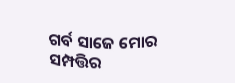ଗର୍ବ ସାଜେ ମୋର
ସମ୍ପତ୍ତିର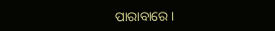ପାରାବାରେ ।